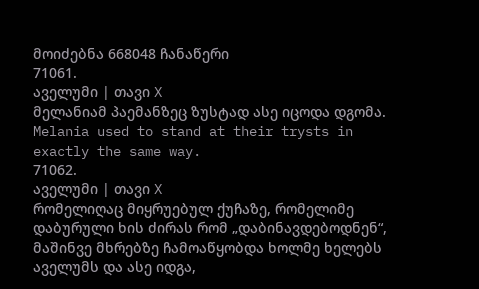მოიძებნა 668048 ჩანაწერი
71061.
აველუმი | თავი X
მელანიამ პაემანზეც ზუსტად ასე იცოდა დგომა.
Melania used to stand at their trysts in exactly the same way.
71062.
აველუმი | თავი X
რომელიღაც მიყრუებულ ქუჩაზე, რომელიმე დაბურული ხის ძირას რომ „დაბინავდებოდნენ“, მაშინვე მხრებზე ჩამოაწყობდა ხოლმე ხელებს აველუმს და ასე იდგა,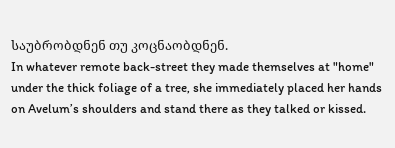საუბრობდნენ თუ კოცნაობდნენ.
In whatever remote back-street they made themselves at "home" under the thick foliage of a tree, she immediately placed her hands on Avelum’s shoulders and stand there as they talked or kissed.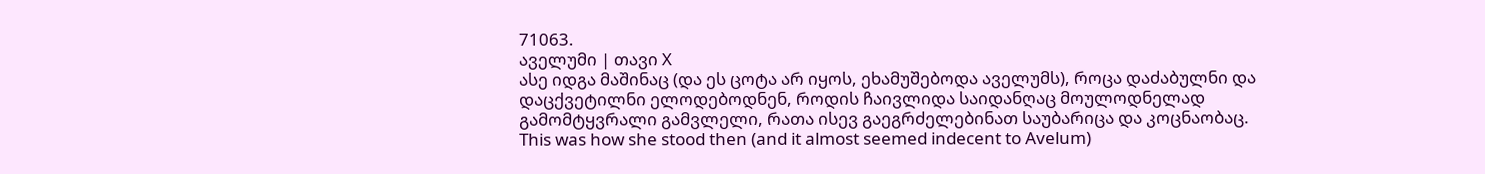71063.
აველუმი | თავი X
ასე იდგა მაშინაც (და ეს ცოტა არ იყოს, ეხამუშებოდა აველუმს), როცა დაძაბულნი და დაცქვეტილნი ელოდებოდნენ, როდის ჩაივლიდა საიდანღაც მოულოდნელად გამომტყვრალი გამვლელი, რათა ისევ გაეგრძელებინათ საუბარიცა და კოცნაობაც.
This was how she stood then (and it almost seemed indecent to Avelum)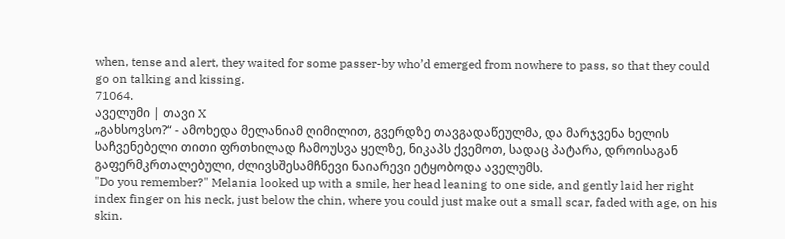when, tense and alert, they waited for some passer-by who’d emerged from nowhere to pass, so that they could go on talking and kissing.
71064.
აველუმი | თავი X
„გახსოვსო?“ - ამოხედა მელანიამ ღიმილით, გვერდზე თავგადაწეულმა, და მარჯვენა ხელის საჩვენებელი თითი ფრთხილად ჩამოუსვა ყელზე, ნიკაპს ქვემოთ, სადაც პატარა, დროისაგან გაფერმკრთალებული, ძლივსშესამჩნევი ნაიარევი ეტყობოდა აველუმს.
"Do you remember?" Melania looked up with a smile, her head leaning to one side, and gently laid her right index finger on his neck, just below the chin, where you could just make out a small scar, faded with age, on his skin.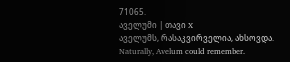71065.
აველუმი | თავი X
აველუმს, რასაკვირველია, ახსოვდა.
Naturally, Avelum could remember.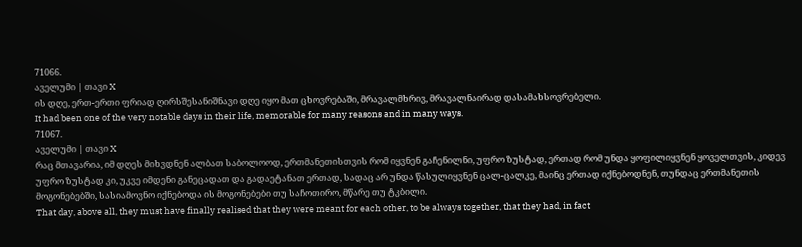71066.
აველუმი | თავი X
ის დღე, ერთ-ერთი ფრიად ღირსშესანიშნავი დღე იყო მათ ცხოვრებაში, მრავალმხრივ, მრავალნაირად დასამახსოვრებელი.
It had been one of the very notable days in their life, memorable for many reasons and in many ways.
71067.
აველუმი | თავი X
რაც მთავარია, იმ დღეს მიხვდნენ ალბათ საბოლოოდ, ერთმანეთისთვის რომ იყვნენ გაჩენილნი, უფრო ზუსტად, ერთად რომ უნდა ყოფილიყვნენ ყოველთვის, კიდევ უფრო ზუსტად კი, უკვე იმდენი განეცადათ და გადაეტანათ ერთად, სადაც არ უნდა წასულიყვნენ ცალ-ცალკე, მაინც ერთად იქნებოდნენ, თუნდაც ერთმანეთის მოგონებებში, სასიამოვნო იქნებოდა ის მოგონებები თუ საჩოთირო, მწარე თუ ტკბილი.
That day, above all, they must have finally realised that they were meant for each other, to be always together, that they had, in fact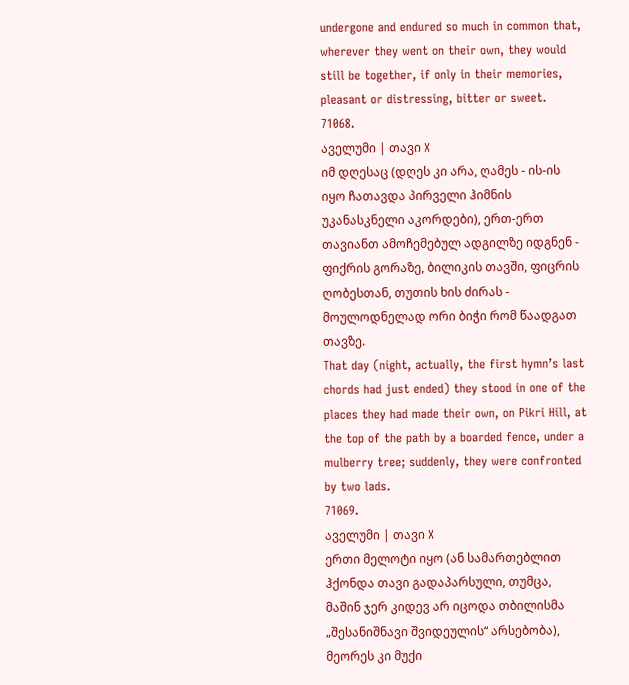undergone and endured so much in common that, wherever they went on their own, they would still be together, if only in their memories, pleasant or distressing, bitter or sweet.
71068.
აველუმი | თავი X
იმ დღესაც (დღეს კი არა, ღამეს - ის-ის იყო ჩათავდა პირველი ჰიმნის უკანასკნელი აკორდები), ერთ-ერთ თავიანთ ამოჩემებულ ადგილზე იდგნენ - ფიქრის გორაზე, ბილიკის თავში, ფიცრის ღობესთან, თუთის ხის ძირას - მოულოდნელად ორი ბიჭი რომ წაადგათ თავზე.
That day (night, actually, the first hymn’s last chords had just ended) they stood in one of the places they had made their own, on Pikri Hill, at the top of the path by a boarded fence, under a mulberry tree; suddenly, they were confronted by two lads.
71069.
აველუმი | თავი X
ერთი მელოტი იყო (ან სამართებლით ჰქონდა თავი გადაპარსული, თუმცა, მაშინ ჯერ კიდევ არ იცოდა თბილისმა „შესანიშნავი შვიდეულის“ არსებობა), მეორეს კი მუქი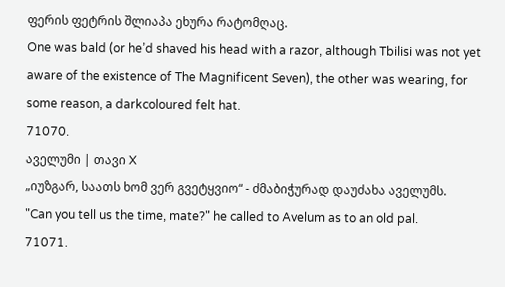ფერის ფეტრის შლიაპა ეხურა რატომღაც.
One was bald (or he’d shaved his head with a razor, although Tbilisi was not yet aware of the existence of The Magnificent Seven), the other was wearing, for some reason, a darkcoloured felt hat.
71070.
აველუმი | თავი X
„იუზგარ, საათს ხომ ვერ გვეტყვიო“ - ძმაბიჭურად დაუძახა აველუმს.
"Can you tell us the time, mate?" he called to Avelum as to an old pal.
71071.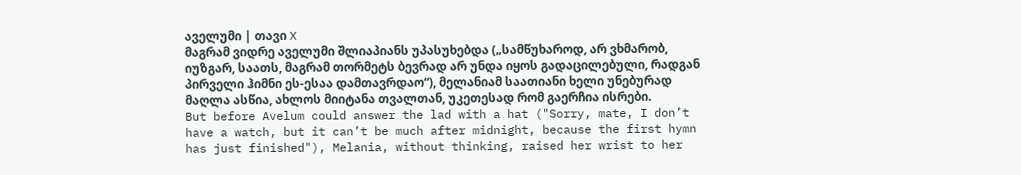აველუმი | თავი X
მაგრამ ვიდრე აველუმი შლიაპიანს უპასუხებდა („სამწუხაროდ, არ ვხმარობ, იუზგარ, საათს, მაგრამ თორმეტს ბევრად არ უნდა იყოს გადაცილებული, რადგან პირველი ჰიმნი ეს-ესაა დამთავრდაო“), მელანიამ საათიანი ხელი უნებურად მაღლა ასწია, ახლოს მიიტანა თვალთან, უკეთესად რომ გაერჩია ისრები.
But before Avelum could answer the lad with a hat ("Sorry, mate, I don’t have a watch, but it can’t be much after midnight, because the first hymn has just finished"), Melania, without thinking, raised her wrist to her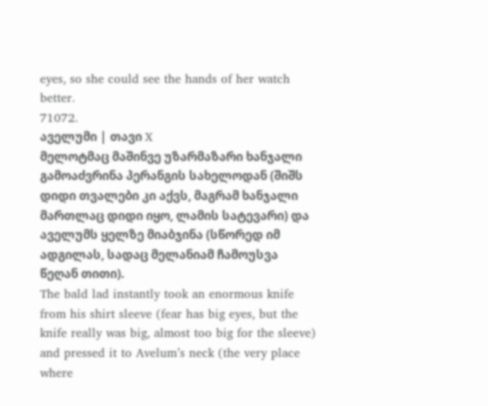eyes, so she could see the hands of her watch better.
71072.
აველუმი | თავი X
მელოტმაც მაშინვე უზარმაზარი ხანჯალი გამოაძვრინა პერანგის სახელოდან (შიშს დიდი თვალები კი აქვს, მაგრამ ხანჯალი მართლაც დიდი იყო, ლამის სატევარი) და აველუმს ყელზე მიაბჯინა (სწორედ იმ ადგილას, სადაც მელანიამ ჩამოუსვა წეღან თითი).
The bald lad instantly took an enormous knife from his shirt sleeve (fear has big eyes, but the knife really was big, almost too big for the sleeve) and pressed it to Avelum’s neck (the very place where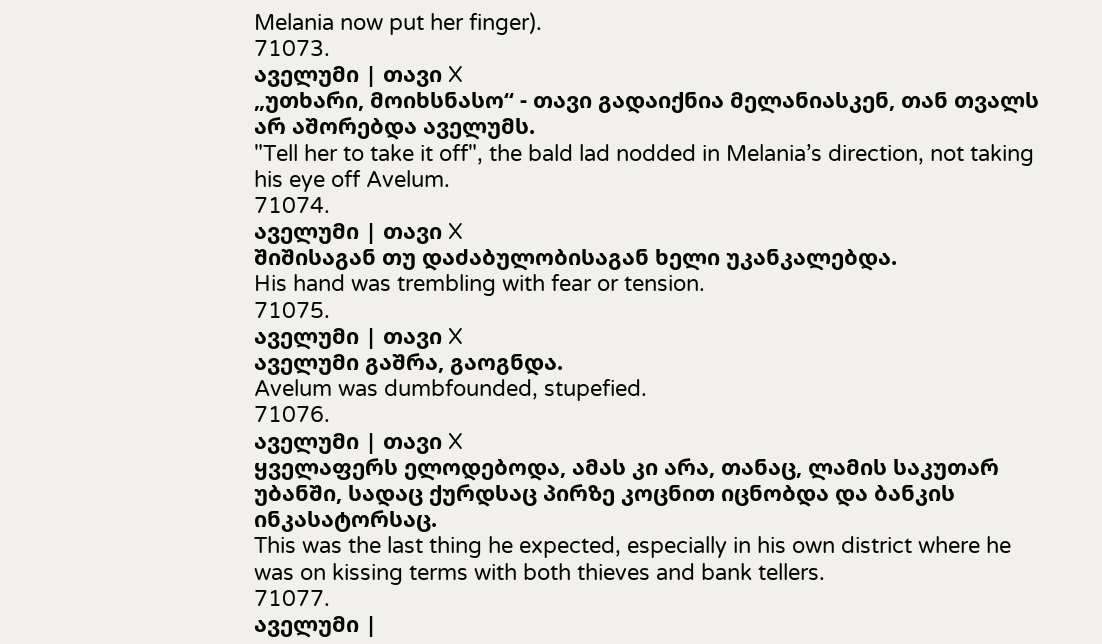Melania now put her finger).
71073.
აველუმი | თავი X
„უთხარი, მოიხსნასო“ - თავი გადაიქნია მელანიასკენ, თან თვალს არ აშორებდა აველუმს.
"Tell her to take it off", the bald lad nodded in Melania’s direction, not taking his eye off Avelum.
71074.
აველუმი | თავი X
შიშისაგან თუ დაძაბულობისაგან ხელი უკანკალებდა.
His hand was trembling with fear or tension.
71075.
აველუმი | თავი X
აველუმი გაშრა, გაოგნდა.
Avelum was dumbfounded, stupefied.
71076.
აველუმი | თავი X
ყველაფერს ელოდებოდა, ამას კი არა, თანაც, ლამის საკუთარ უბანში, სადაც ქურდსაც პირზე კოცნით იცნობდა და ბანკის ინკასატორსაც.
This was the last thing he expected, especially in his own district where he was on kissing terms with both thieves and bank tellers.
71077.
აველუმი |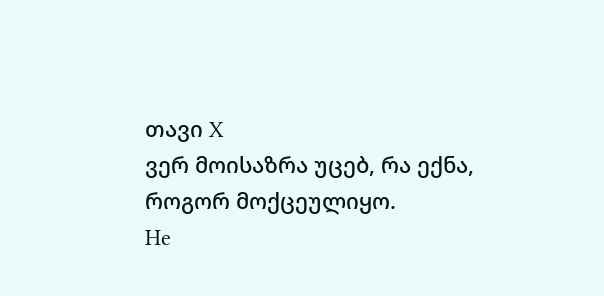თავი X
ვერ მოისაზრა უცებ, რა ექნა, როგორ მოქცეულიყო.
He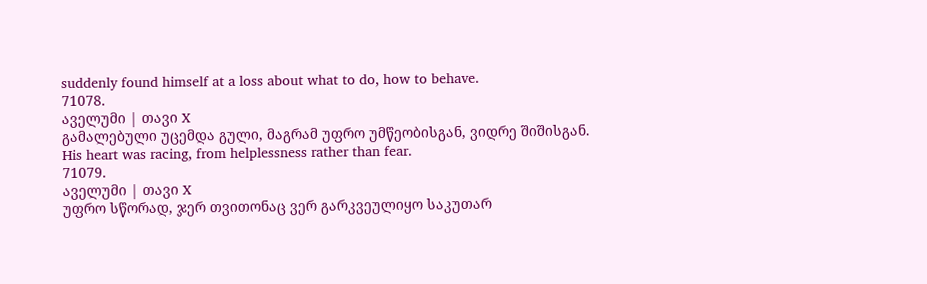suddenly found himself at a loss about what to do, how to behave.
71078.
აველუმი | თავი X
გამალებული უცემდა გული, მაგრამ უფრო უმწეობისგან, ვიდრე შიშისგან.
His heart was racing, from helplessness rather than fear.
71079.
აველუმი | თავი X
უფრო სწორად, ჯერ თვითონაც ვერ გარკვეულიყო საკუთარ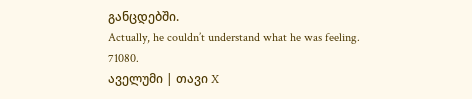განცდებში.
Actually, he couldn’t understand what he was feeling.
71080.
აველუმი | თავი X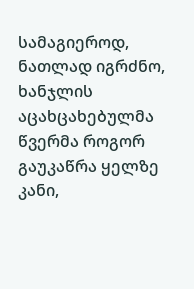სამაგიეროდ, ნათლად იგრძნო, ხანჯლის აცახცახებულმა წვერმა როგორ გაუკაწრა ყელზე კანი,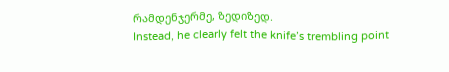რამდენჯერმე, ზედიზედ.
Instead, he clearly felt the knife’s trembling point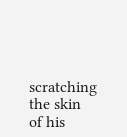scratching the skin of his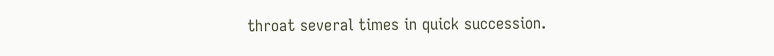throat several times in quick succession.